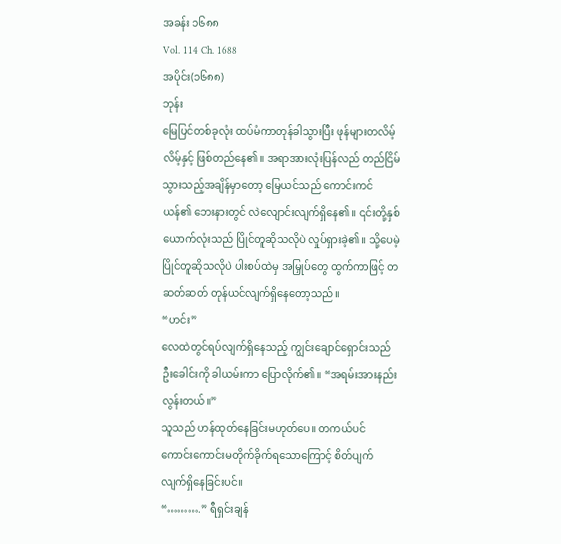အခန်း ၁၆၈၈
Vol. 114 Ch. 1688
အပိုင်း(၁၆၈၈)
ဘုန်း
မြေပြင်တစ်ခုလုံး ထပ်မံကာတုန်ခါသွားပြီး ဖုန်များတလိမ့်လိမ့်နှင့် ဖြစ်တည်နေ၏။ အရာအားလုံးပြန်လည် တည်ငြိမ်သွားသည့်အချိန်မှာတော့ မြေယင်သည် ကောင်းကင်ယန်၏ ဘေးနားတွင် လဲလျောင်းလျက်ရှိနေ၏။ ၎င်းတို့နှစ်ယောက်လုံးသည် ပြိုင်တူဆိုသလိုပဲ လှုပ်ရှားခဲ့၏။ သို့ပေမဲ့ ပြိုင်တူဆိုသလိုပဲ ပါးစပ်ထဲမှ အမြှုပ်တွေ ထွက်ကာဖြင့် တဆတ်ဆတ် တုန်ယင်လျက်ရှိနေတော့သည်။
“ဟင်း”
လေထဲတွင်ရပ်လျက်ရှိနေသည့် ကျွင်းချောင်ရှောင်းသည် ဦးခေါင်းကို ခါယမ်းကာ ပြောလိုက်၏။ “အရမ်းအားနည်းလွန်းတယ်။”
သူသည် ဟန်ထုတ်နေခြင်းမဟုတ်ပေ။ တကယ်ပင် ကောင်းကောင်းမတိုက်ခိုက်ရသောကြောင့် စိတ်ပျက် လျက်ရှိနေခြင်းပင်။
“……….” ရီရှင်းချန်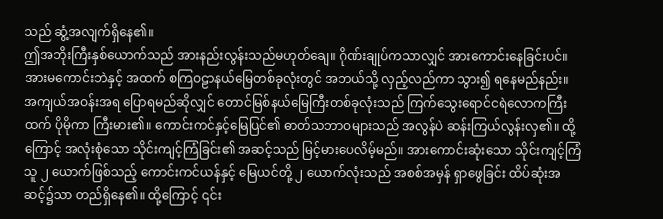သည် ဆွံ့အလျက်ရှိနေ၏။
ဤအဘိုးကြီးနှစ်ယောက်သည် အားနည်းလွန်းသည်မဟုတ်ချေ။ ဂိုဏ်းချုပ်ကသာလျှင် အားကောင်းနေခြင်းပင်။
အားမကောင်းဘဲနှင့် အထက် စကြဝဠာနယ်မြေတစ်ခုလုံးတွင် အဘယ်သို့ လှည့်လည်ကာ သွား၍ ရနေမည်နည်း။ အကျယ်အဝန်းအရ ပြောရမည်ဆိုလျှင် တောင်မြစ်နယ်မြေကြီးတစ်ခုလုံးသည် ကြက်သွေးရောင်ငရဲလောကကြီးထက် ပိုမိုကာ ကြီးမား၏။ ကောင်းကင်နှင့်မြေပြင်၏ ဓာတ်သဘာဝများသည် အလွန်ပဲ ဆန်းကြယ်လွန်းလှ၏။ ထို့ကြောင့် အလုံးစုံသော သိုင်းကျင့်ကြံခြင်း၏ အဆင့်သည် မြင့်မားပေလိမ့်မည်။ အားကောင်းဆုံးသော သိုင်းကျင့်ကြံသူ ၂ ယောက်ဖြစ်သည့် ကောင်းကင်ယန်နှင့် မြေယင်တို့ ၂ ယောက်လုံးသည် အစစ်အမှန် ရှာဖွေခြင်း ထိပ်ဆုံးအဆင့်၌သာ တည်ရှိနေ၏။ ထို့ကြောင့် ၎င်း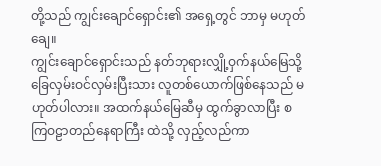တို့သည် ကျွင်းချောင်ရှောင်း၏ အရှေ့တွင် ဘာမှ မဟုတ်ချေ။
ကျွင်းချောင်ရှောင်းသည် နတ်ဘုရားလျှို့ဝှက်နယ်မြေသို့ ခြေလှမ်းဝင်လှမ်းပြီးသား လူတစ်ယောက်ဖြစ်နေသည် မဟုတ်ပါလား။ အထက်နယ်မြေဆီမှ ထွက်ခွာလာပြီး စကြဝဠာတည်နေရာကြီး ထဲသို့ လှည့်လည်ကာ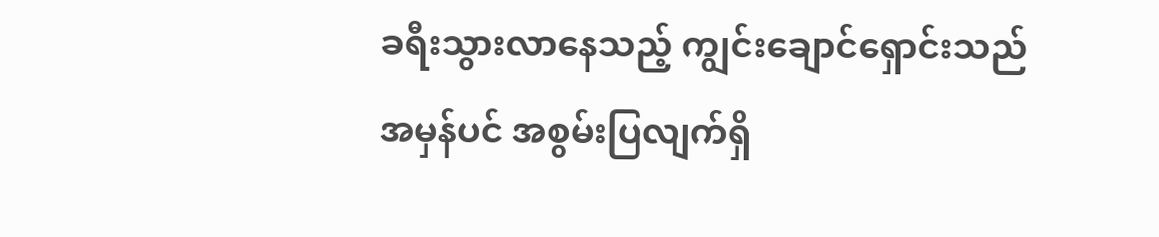ခရီးသွားလာနေသည့် ကျွင်းချောင်ရှောင်းသည် အမှန်ပင် အစွမ်းပြလျက်ရှိ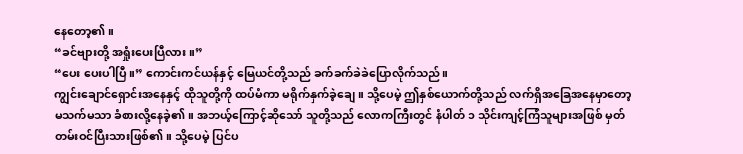နေတော့၏။
“ခင်ဗျားတို့ အရှုံးပေးပြီလား။”
“ပေး ပေးပါပြီ။” ကောင်းကင်ယန်နှင့် မြေယင်တို့သည် ခက်ခက်ခဲခဲပြောလိုက်သည်။
ကျွင်းချောင်ရှောင်းအနေနှင့် ထိုသူတို့ကို ထပ်မံကာ မရိုက်နှက်ခဲ့ချေ။ သို့ပေမဲ့ ဤနှစ်ယောက်တို့သည် လက်ရှိအခြေအနေမှာတော့ မသက်မသာ ခံစားလို့နေခဲ့၏။ အဘယ့်ကြောင့်ဆိုသော် သူတို့သည် လောကကြီးတွင် နံပါတ် ၁ သိုင်းကျင့်ကြံသူများအဖြစ် မှတ်တမ်းဝင်ပြီးသားဖြစ်၏။ သို့ပေမဲ့ ပြင်ပ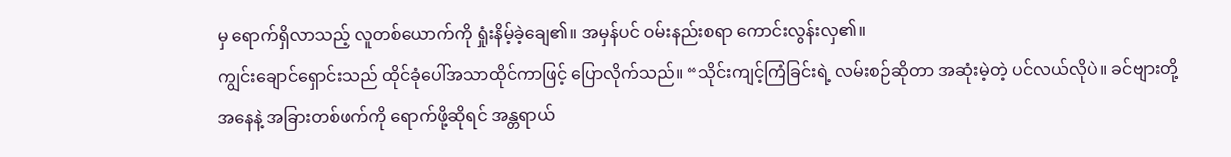မှ ရောက်ရှိလာသည့် လူတစ်ယောက်ကို ရှုံးနိမ့်ခဲ့ချေ၏။ အမှန်ပင် ဝမ်းနည်းစရာ ကောင်းလွန်းလှ၏။
ကျွင်းချောင်ရှောင်းသည် ထိုင်ခုံပေါ်အသာထိုင်ကာဖြင့် ပြောလိုက်သည်။ “သိုင်းကျင့်ကြံခြင်းရဲ့ လမ်းစဉ်ဆိုတာ အဆုံးမဲ့တဲ့ ပင်လယ်လိုပဲ။ ခင်ဗျားတို့အနေနဲ့ အခြားတစ်ဖက်ကို ရောက်ဖို့ဆိုရင် အန္တရာယ်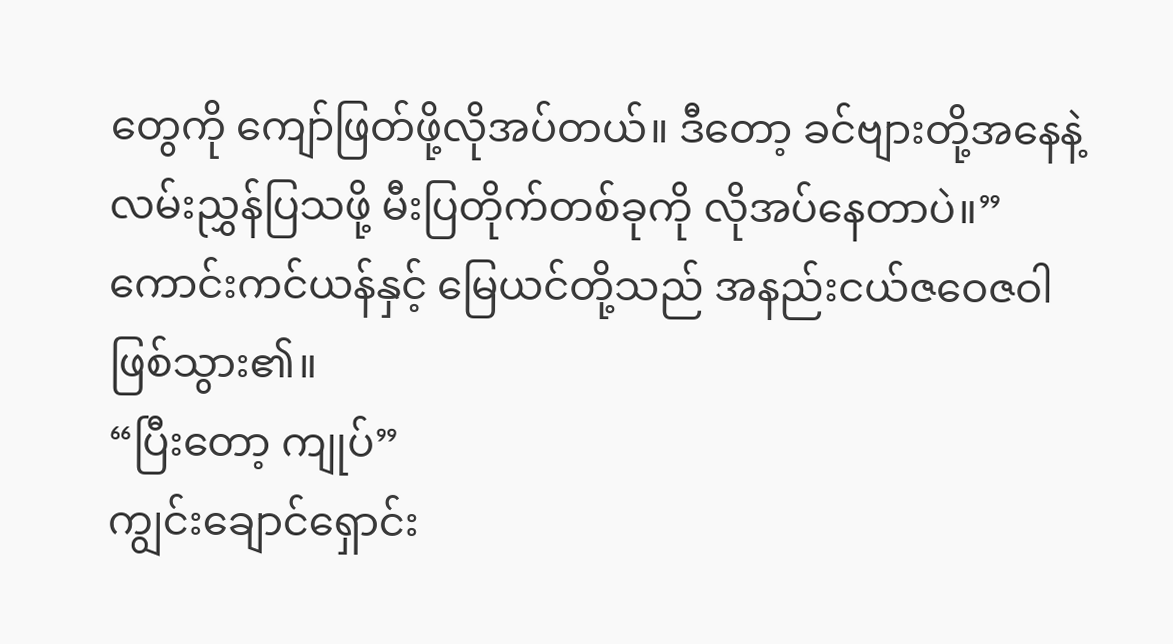တွေကို ကျော်ဖြတ်ဖို့လိုအပ်တယ်။ ဒီတော့ ခင်ဗျားတို့အနေနဲ့ လမ်းညွှန်ပြသဖို့ မီးပြတိုက်တစ်ခုကို လိုအပ်နေတာပဲ။”
ကောင်းကင်ယန်နှင့် မြေယင်တို့သည် အနည်းငယ်ဇဝေဇဝါဖြစ်သွား၏။
“ပြီးတော့ ကျုပ်”
ကျွင်းချောင်ရှောင်း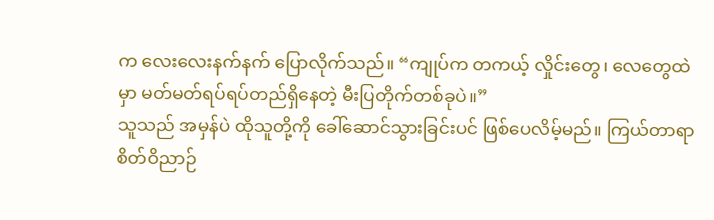က လေးလေးနက်နက် ပြောလိုက်သည်။ “ကျုပ်က တကယ့် လှိုင်းတွေ၊ လေတွေထဲမှာ မတ်မတ်ရပ်ရပ်တည်ရှိနေတဲ့ မီးပြတိုက်တစ်ခုပဲ။”
သူသည် အမှန်ပဲ ထိုသူတို့ကို ခေါ်ဆောင်သွားခြင်းပင် ဖြစ်ပေလိမ့်မည်။ ကြယ်တာရာစိတ်ဝိညာဉ်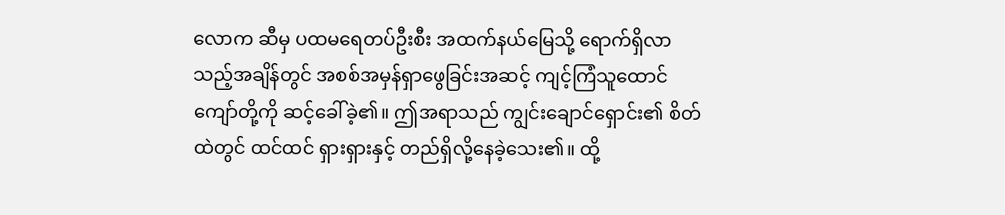လောက ဆီမှ ပထမရေတပ်ဦးစီး အထက်နယ်မြေသို့ ရောက်ရှိလာသည့်အချိန်တွင် အစစ်အမှန်ရှာဖွေခြင်းအဆင့် ကျင့်ကြံသူထောင်ကျော်တို့ကို ဆင့်ခေါ်ခဲ့၏။ ဤအရာသည် ကျွင်းချောင်ရှောင်း၏ စိတ်ထဲတွင် ထင်ထင် ရှားရှားနှင့် တည်ရှိလို့နေခဲ့သေး၏။ ထို့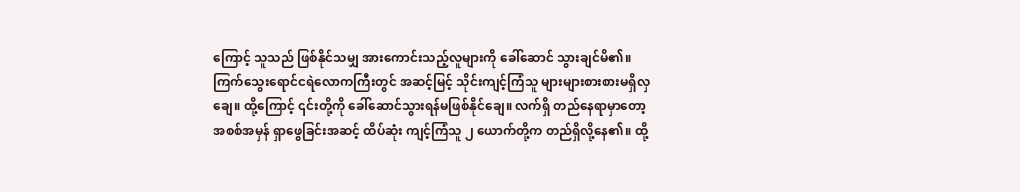ကြောင့် သူသည် ဖြစ်နိုင်သမျှ အားကောင်းသည့်လူများကို ခေါ်ဆောင် သွားချင်မိ၏။
ကြက်သွေးရောင်ငရဲလောကကြီးတွင် အဆင့်မြင့် သိုင်းကျင့်ကြံသူ များများစားစားမရှိလှချေ။ ထို့ကြောင့် ၎င်းတို့ကို ခေါ်ဆောင်သွားရန်မဖြစ်နိုင်ချေ။ လက်ရှိ တည်နေရာမှာတော့ အစစ်အမှန် ရှာဖွေခြင်းအဆင့် ထိပ်ဆုံး ကျင့်ကြံသူ ၂ ယောက်တို့က တည်ရှိလို့နေ၏။ ထို့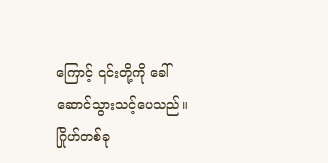ကြောင့် ၎င်းတို့ကို ခေါ်ဆောင်သွားသင့်ပေသည်။
ဂြိုဟ်တစ်ခု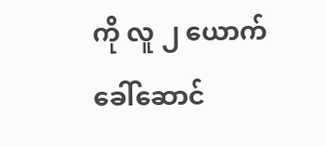ကို လူ ၂ ယောက် ခေါ်ဆောင်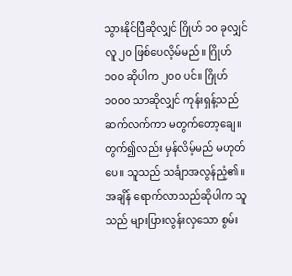သွားနိုင်ပြီဆိုလျှင် ဂြိုဟ် ၁၀ ခုလျှင် လူ ၂၀ ဖြစ်ပေလိ့မ်မည်။ ဂြိုဟ် ၁၀၀ ဆိုပါက ၂၀၀ ပင်။ ဂြိုဟ် ၁၀၀၀ သာဆိုလျှင် ကုန်းရှန့်သည် ဆက်လက်ကာ မတွက်တော့ချေ။ တွက်၍လည်း မှန်လိမ့်မည် မဟုတ်ပေ။ သူသည် သင်္ချာအလွန်ညံ့၏။ အချိန် ရောက်လာသည်ဆိုပါက သူသည် များပြားလွန်းလှသော စွမ်း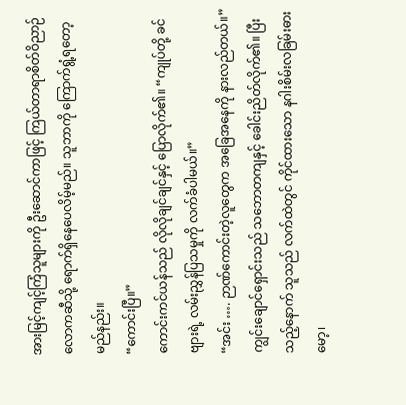အားမြင့်ကျင့်ကြံသူများကို ဦးဆောင်ကာဖြင့် ကြယ်တာရာစိတ်ဝိညာဉ်လောကဆီသို့ ရောက်ရှိနေပေလိမ့်မည်။ သူဘာကို ကြောက်ရွံ့ရတော့မည်နည်း။
“ကောင်းပြီ။”
ကောင်းကင်ယန်သည် လိုလိုချင်ချင်နှင့် ပြောလိုက်၏။ “ကျုပ်တို့ ခင်ဗျားရဲ့ လမ်းညွှန်ပြသမှုကို လက်ခံပါမယ်။”
“အင်း …. ဉာဏ်ကောင်းတဲ့လူတွေက အခြေအနေကို နားလည်တယ်။”
ကျွင်းချောင်ရှောင်းသည် သဘောတကျနှင့် ခေါင်းညိတ်လိုက်၏။ ပြီးသည့်နောက် သူသည် လက်ထဲတွင် ကိုင်ထားသော နဂါးစိမ်းလခြမ်းဓားမော့၊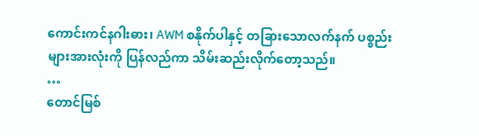ကောင်းကင်နဂါးဓား၊ AWM စနိုက်ပါနှင့် တခြားသောလက်နက် ပစ္စည်းများအားလုံးကို ပြန်လည်ကာ သိမ်းဆည်းလိုက်တော့သည်။
…
တောင်မြစ်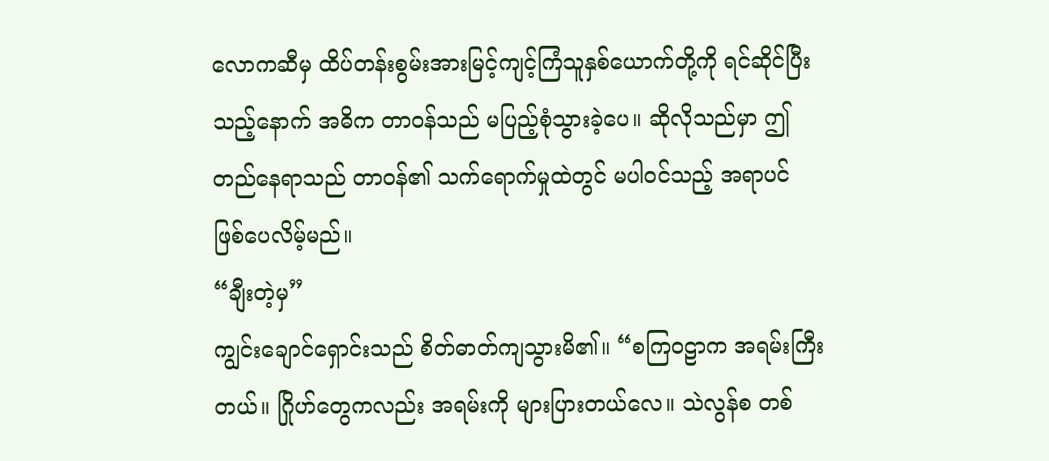လောကဆီမှ ထိပ်တန်းစွမ်းအားမြင့်ကျင့်ကြံသူနှစ်ယောက်တို့ကို ရင်ဆိုင်ပြီးသည့်နောက် အဓိက တာဝန်သည် မပြည့်စုံသွားခဲ့ပေ။ ဆိုလိုသည်မှာ ဤတည်နေရာသည် တာဝန်၏ သက်ရောက်မှုထဲတွင် မပါဝင်သည့် အရာပင် ဖြစ်ပေလိမ့်မည်။
“ချီးတဲ့မှ”
ကျွင်းချောင်ရှောင်းသည် စိတ်ဓာတ်ကျသွားမိ၏။ “စကြဝဠာက အရမ်းကြီးတယ်။ ဂြိုဟ်တွေကလည်း အရမ်းကို များပြားတယ်လေ။ သဲလွန်စ တစ်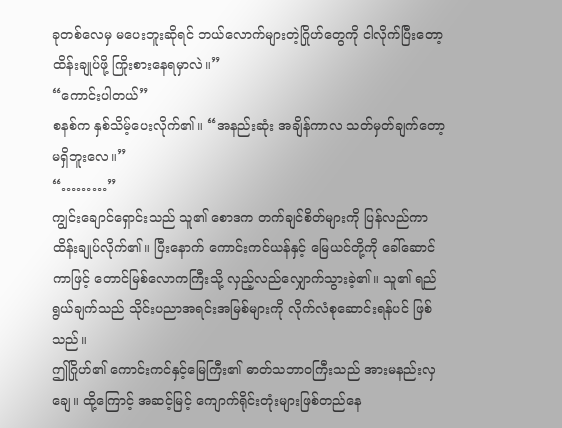ခုတစ်လေမှ မပေးဘူးဆိုရင် ဘယ်လောက်များတဲ့ဂြိုဟ်တွေကို ငါလိုက်ပြီးတော့ ထိန်းချုပ်ဖို့ ကြိုးစားနေရမှာလဲ။”
“ကောင်းပါတယ်”
စနစ်က နှစ်သိမ့်ပေးလိုက်၏။ “အနည်းဆုံး အချိန်ကာလ သတ်မှတ်ချက်တော့ မရှိဘူးလေ။”
“………”
ကျွင်းချောင်ရှောင်းသည် သူ၏ စောဒက တက်ချင်စိတ်များကို ပြန်လည်ကာ ထိန်းချုပ်လိုက်၏။ ပြီးနောက် ကောင်းကင်ယန်နှင့် မြေယင်တို့ကို ခေါ်ဆောင်ကာဖြင့် တောင်မြစ်လောကကြီးသို့ လှည့်လည်လျှောက်သွားခဲ့၏။ သူ၏ ရည်ရွယ်ချက်သည် သိုင်းပညာအရင်းအမြစ်များကို လိုက်လံစုဆောင်းရန်ပင် ဖြစ်သည်။
ဤဂြိုဟ်၏ ကောင်းကင်နှင့်မြေကြီး၏ ဓာတ်သဘာဝကြီးသည် အားမနည်းလှချေ။ ထို့ကြောင့် အဆင့်မြင့် ကျောက်ရိုင်းတုံးများဖြစ်တည်နေ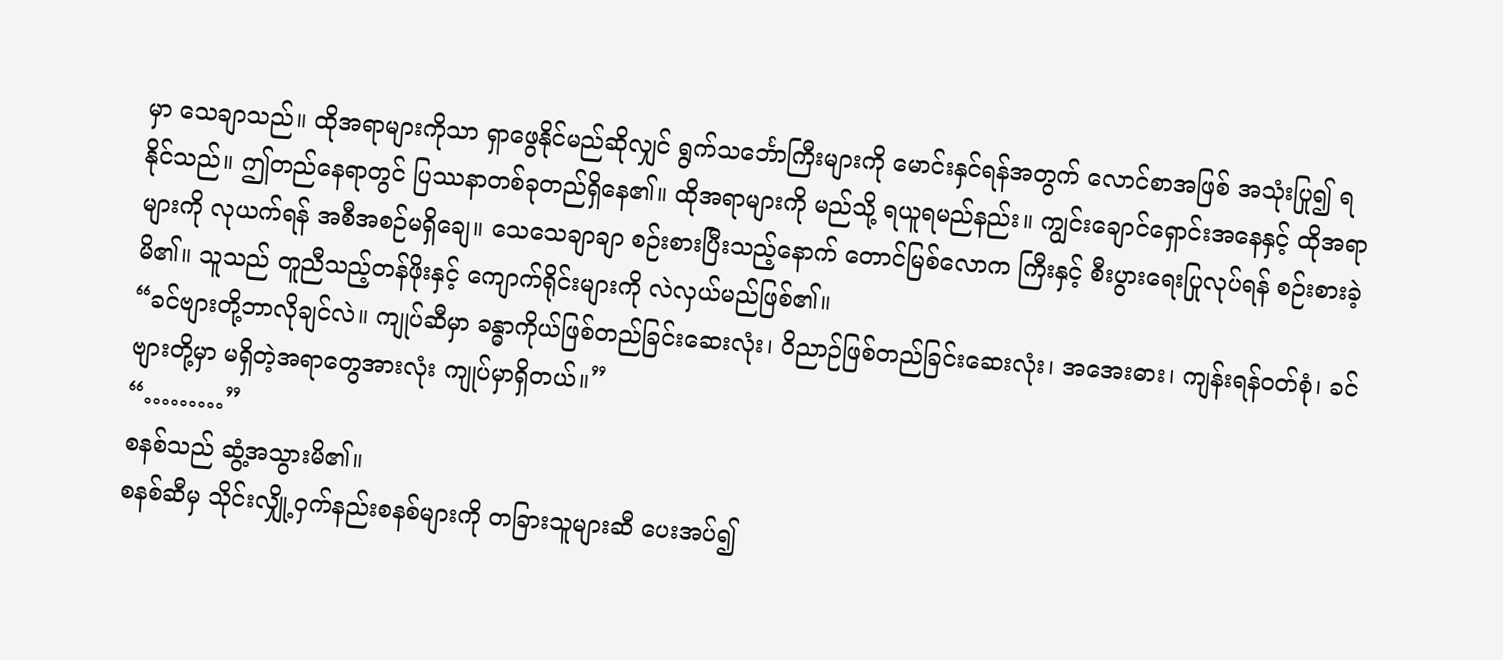မှာ သေချာသည်။ ထိုအရာများကိုသာ ရှာဖွေနိုင်မည်ဆိုလျှင် ရွက်သင်္ဘောကြီးများကို မောင်းနှင်ရန်အတွက် လောင်စာအဖြစ် အသုံးပြု၍ ရနိုင်သည်။ ဤတည်နေရာတွင် ပြဿနာတစ်ခုတည်ရှိနေ၏။ ထိုအရာများကို မည်သို့ ရယူရမည်နည်း။ ကျွင်းချောင်ရှောင်းအနေနှင့် ထိုအရာများကို လုယက်ရန် အစီအစဉ်မရှိချေ။ သေသေချာချာ စဉ်းစားပြီးသည့်နောက် တောင်မြစ်လောက ကြီးနှင့် စီးပွားရေးပြုလုပ်ရန် စဉ်းစားခဲ့မိ၏။ သူသည် တူညီသည့်တန်ဖိုးနှင့် ကျောက်ရိုင်းများကို လဲလှယ်မည်ဖြစ်၏။
“ခင်ဗျားတို့ဘာလိုချင်လဲ။ ကျုပ်ဆီမှာ ခန္ဓာကိုယ်ဖြစ်တည်ခြင်းဆေးလုံး၊ ဝိညာဉ်ဖြစ်တည်ခြင်းဆေးလုံး၊ အအေးဓား၊ ကျန်းရန်ဝတ်စုံ၊ ခင်ဗျားတို့မှာ မရှိတဲ့အရာတွေအားလုံး ကျုပ်မှာရှိတယ်။”
“………”
စနစ်သည် ဆွံ့အသွားမိ၏။
စနစ်ဆီမှ သိုင်းလျှို့ဝှက်နည်းစနစ်များကို တခြားသူများဆီ ပေးအပ်၍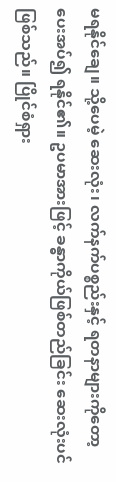မရနိုင်ချေ။ သို့ပေမဲ့ ဆေးလုံး၊ လက်နက်ပစ္စည်းနှင့် ရတနာများကိုတော့ ပေးအပ်၍ ရနိုင်၏။ ဥပမာအားဖြင့် ခန္ဓာကိုယ်ဖြစ်တည်ခြင်း ဆေးလုံးပင်ဖြစ်သည်။ ပြိုင်စံရှား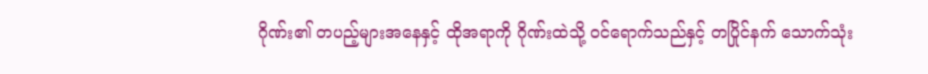ဂိုဏ်း၏ တပည့်များအနေနှင့် ထိုအရာကို ဂိုဏ်းထဲသို့ ဝင်ရောက်သည်နှင့် တပြိုင်နက် သောက်သုံး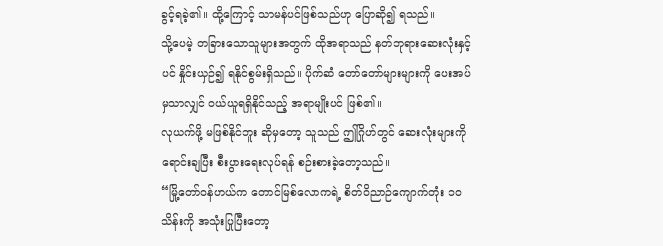ခွင့်ရခဲ့၏။ ထို့ကြောင့် သာမန်ပင်ဖြစ်သည်ဟု ပြောဆို၍ ရသည်။
သို့ပေမဲ့ တခြားသောသူများအတွက် ထိုအရာသည် နတ်ဘုရားဆေးလုံးနှင့်ပင် နှိုင်းယှဉ်၍ ရနိုင်စွမ်းရှိသည်။ ပိုက်ဆံ တော်တော်များများကို ပေးအပ်မှသာလျှင် ဝယ်ယူရရှိနိုင်သည့် အရာမျိုးပင် ဖြစ်၏။
လုယက်ဖို့ မဖြစ်နိုင်ဘူး ဆိုမှတော့ သူသည် ဤဂြိုဟ်တွင် ဆေးလုံးများကို ရောင်းချပြီး စီးပွားရေးလုပ်ရန် စဉ်းစားခဲ့တော့သည်။
“မြို့တော်ဝန်ဟယ်က တောင်မြစ်လောကရဲ့ စိတ်ဝိညာဉ်ကျောက်တုံး ၁၀ သိန်းကို အသုံးပြုပြီးတော့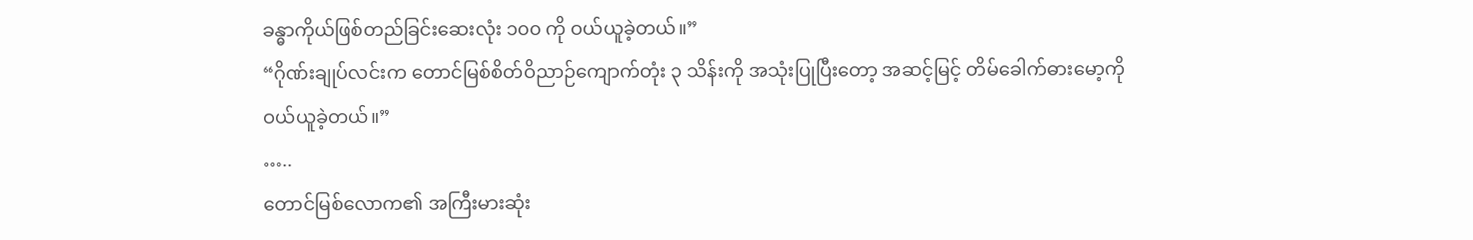ခန္ဓာကိုယ်ဖြစ်တည်ခြင်းဆေးလုံး ၁၀၀ ကို ဝယ်ယူခဲ့တယ်။”
“ဂိုဏ်းချုပ်လင်းက တောင်မြစ်စိတ်ဝိညာဉ်ကျောက်တုံး ၃ သိန်းကို အသုံးပြုပြီးတော့ အဆင့်မြင့် တိမ်ခေါက်ဓားမော့ကို ဝယ်ယူခဲ့တယ်။”
…..
တောင်မြစ်လောက၏ အကြီးမားဆုံး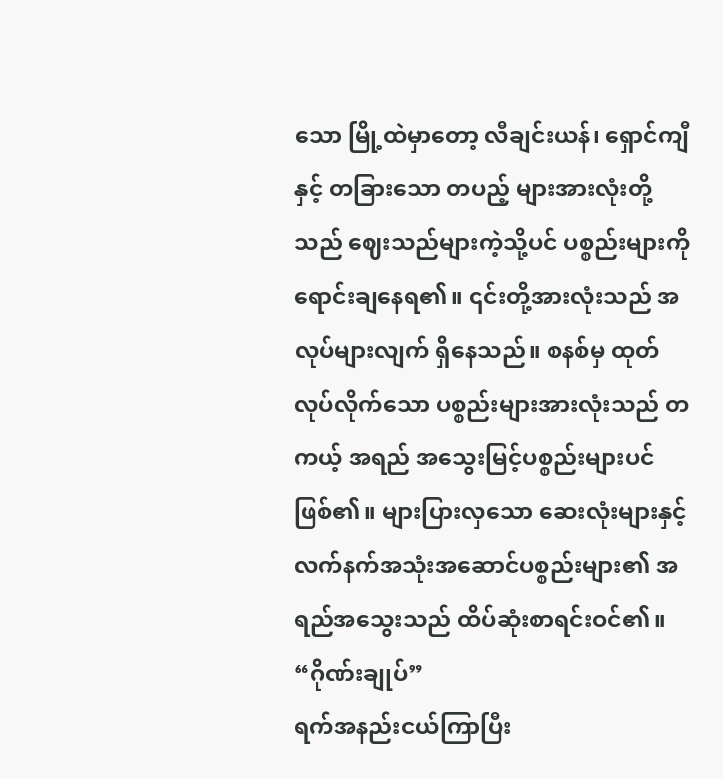သော မြို့ထဲမှာတော့ လီချင်းယန်၊ ရှောင်ကျီနှင့် တခြားသော တပည့် များအားလုံးတို့သည် ဈေးသည်များကဲ့သို့ပင် ပစ္စည်းများကို ရောင်းချနေရ၏။ ၎င်းတို့အားလုံးသည် အလုပ်များလျက် ရှိနေသည်။ စနစ်မှ ထုတ်လုပ်လိုက်သော ပစ္စည်းများအားလုံးသည် တကယ့် အရည် အသွေးမြင့်ပစ္စည်းများပင်ဖြစ်၏။ များပြားလှသော ဆေးလုံးများနှင့် လက်နက်အသုံးအဆောင်ပစ္စည်းများ၏ အရည်အသွေးသည် ထိပ်ဆုံးစာရင်းဝင်၏။
“ဂိုဏ်းချုပ်”
ရက်အနည်းငယ်ကြာပြီး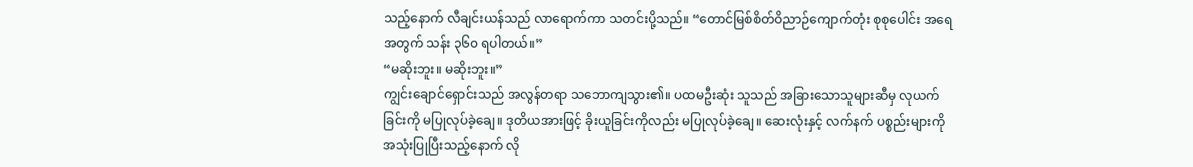သည့်နောက် လီချင်းယန်သည် လာရောက်ကာ သတင်းပို့သည်။ “တောင်မြစ်စိတ်ဝိညာဉ်ကျောက်တုံး စုစုပေါင်း အရေအတွက် သန်း ၃၆၀ ရပါတယ်။”
“မဆိုးဘူး။ မဆိုးဘူး။”
ကျွင်းချောင်ရှောင်းသည် အလွန်တရာ သဘောကျသွား၏။ ပထမဦးဆုံး သူသည် အခြားသောသူများဆီမှ လုယက်ခြင်းကို မပြုလုပ်ခဲ့ချေ။ ဒုတိယအားဖြင့် ခိုးယူခြင်းကိုလည်း မပြုလုပ်ခဲ့ချေ။ ဆေးလုံးနှင့် လက်နက် ပစ္စည်းများကို အသုံးပြုပြီးသည့်နောက် လို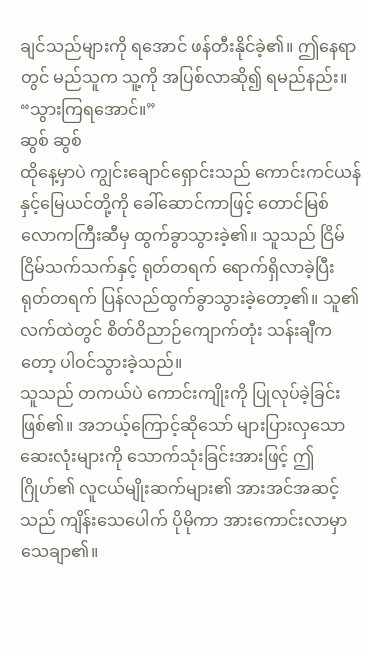ချင်သည်များကို ရအောင် ဖန်တီးနိုင်ခဲ့၏။ ဤနေရာတွင် မည်သူက သူ့ကို အပြစ်လာဆို၍ ရမည်နည်း။
“သွားကြရအောင်။”
ဆွစ် ဆွစ်
ထိုနေ့မှာပဲ ကျွင်းချောင်ရှောင်းသည် ကောင်းကင်ယန်နှင့်မြေယင်တို့ကို ခေါ်ဆောင်ကာဖြင့် တောင်မြစ် လောကကြီးဆီမှ ထွက်ခွာသွားခဲ့၏။ သူသည် ငြိမ်ငြိမ်သက်သက်နှင့် ရုတ်တရက် ရောက်ရှိလာခဲ့ပြီး ရုတ်တရက် ပြန်လည်ထွက်ခွာသွားခဲ့တော့၏။ သူ၏ လက်ထဲတွင် စိတ်ဝိညာဉ်ကျောက်တုံး သန်းချီကတော့ ပါဝင်သွားခဲ့သည်။
သူသည် တကယ်ပဲ ကောင်းကျိုးကို ပြုလုပ်ခဲ့ခြင်းဖြစ်၏။ အဘယ့်ကြောင့်ဆိုသော် များပြားလှသော ဆေးလုံးများကို သောက်သုံးခြင်းအားဖြင့် ဤဂြိုဟ်၏ လူငယ်မျိုးဆက်များ၏ အားအင်အဆင့်သည် ကျိန်းသေပေါက် ပိုမိုကာ အားကောင်းလာမှာ သေချာ၏။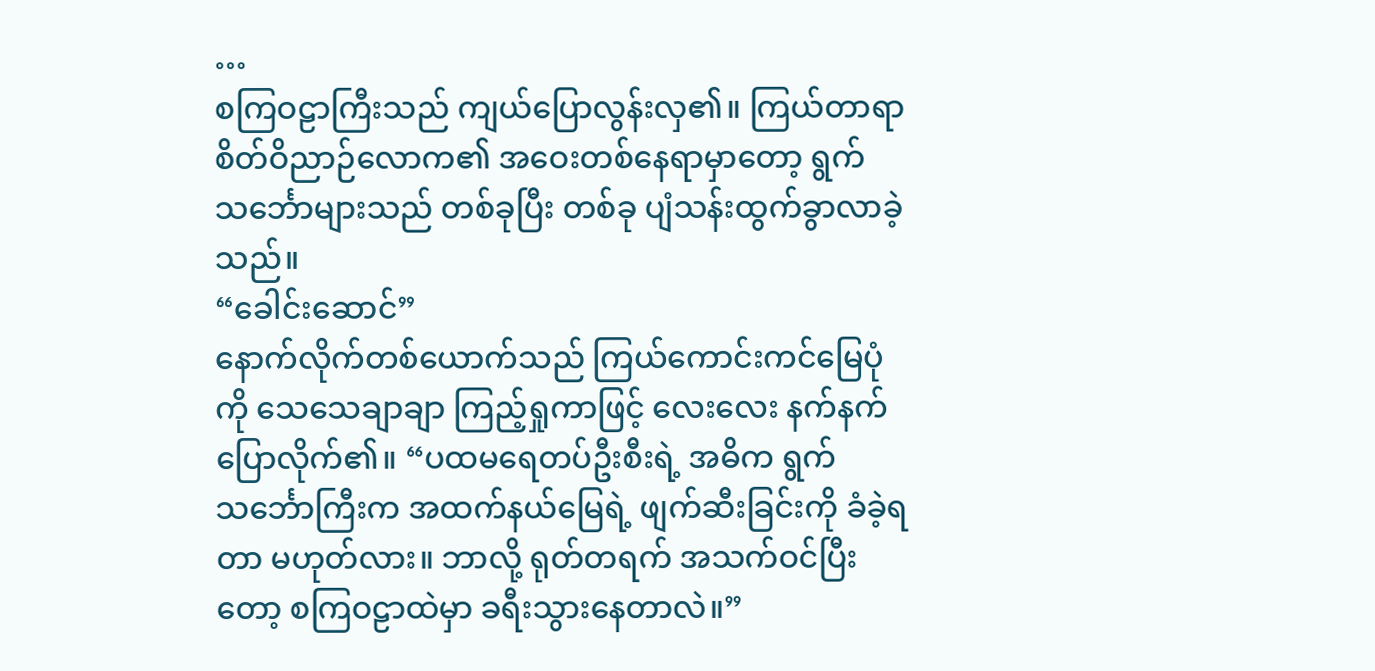…
စကြဝဠာကြီးသည် ကျယ်ပြောလွန်းလှ၏။ ကြယ်တာရာစိတ်ဝိညာဉ်လောက၏ အဝေးတစ်နေရာမှာတော့ ရွက်သင်္ဘောများသည် တစ်ခုပြီး တစ်ခု ပျံသန်းထွက်ခွာလာခဲ့သည်။
“ခေါင်းဆောင်”
နောက်လိုက်တစ်ယောက်သည် ကြယ်ကောင်းကင်မြေပုံကို သေသေချာချာ ကြည့်ရှုကာဖြင့် လေးလေး နက်နက် ပြောလိုက်၏။ “ပထမရေတပ်ဦးစီးရဲ့ အဓိက ရွက်သင်္ဘောကြီးက အထက်နယ်မြေရဲ့ ဖျက်ဆီးခြင်းကို ခံခဲ့ရတာ မဟုတ်လား။ ဘာလို့ ရုတ်တရက် အသက်ဝင်ပြီးတော့ စကြဝဠာထဲမှာ ခရီးသွားနေတာလဲ။”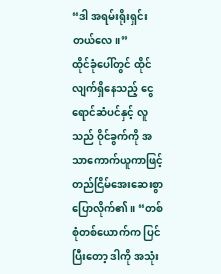“ဒါ အရမ်းရိုးရှင်းတယ်လေ။”
ထိုင်ခုံပေါ်တွင် ထိုင်လျက်ရှိနေသည့် ငွေရောင်ဆံပင်နှင့် လူသည် ဝိုင်ခွက်ကို အသာကောက်ယူကာဖြင့် တည်ငြိမ်အေးဆေးစွာ ပြောလိုက်၏။ “တစ်စုံတစ်ယောက်က ပြင်ပြီးတော့ ဒါကို အသုံး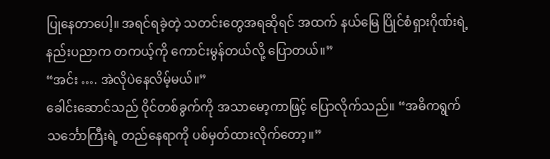ပြုနေတာပေါ့။ အရင်ရခဲ့တဲ့ သတင်းတွေအရဆိုရင် အထက် နယ်မြေ ပြိုင်စံရှားဂိုဏ်းရဲ့ နည်းပညာက တကယ့်ကို ကောင်းမွန်တယ်လို့ ပြောတယ်။”
“အင်း …. အဲလိုပဲနေလိမ့်မယ်။”
ခေါင်းဆောင်သည် ဝိုင်တစ်ခွက်ကို အသာမော့ကာဖြင့် ပြောလိုက်သည်။ “အဓိကရွက်သင်္ဘောကြီးရဲ့ တည်နေရာကို ပစ်မှတ်ထားလိုက်တော့။”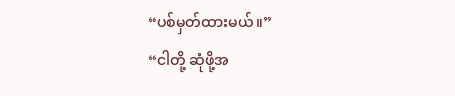“ပစ်မှတ်ထားမယ်။”
“ငါတို့ ဆုံဖို့အ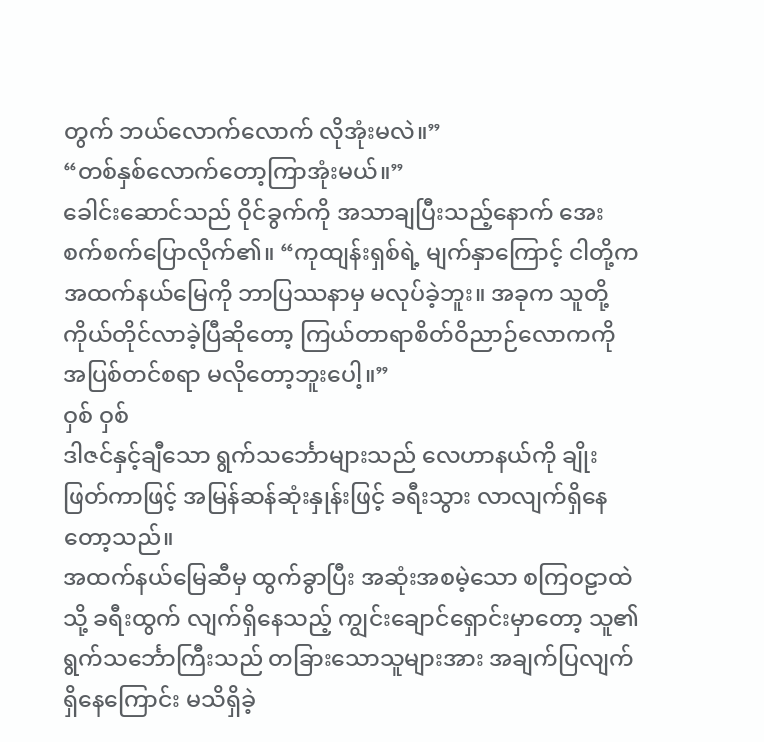တွက် ဘယ်လောက်လောက် လိုအုံးမလဲ။”
“တစ်နှစ်လောက်တော့ကြာအုံးမယ်။”
ခေါင်းဆောင်သည် ဝိုင်ခွက်ကို အသာချပြီးသည့်နောက် အေးစက်စက်ပြောလိုက်၏။ “ကုထျန်းရှစ်ရဲ့ မျက်နှာကြောင့် ငါတို့က အထက်နယ်မြေကို ဘာပြဿနာမှ မလုပ်ခဲ့ဘူး။ အခုက သူတို့ ကိုယ်တိုင်လာခဲ့ပြီဆိုတော့ ကြယ်တာရာစိတ်ဝိညာဉ်လောကကို အပြစ်တင်စရာ မလိုတော့ဘူးပေါ့။”
ဝှစ် ဝှစ်
ဒါဇင်နှင့်ချီသော ရွက်သင်္ဘောများသည် လေဟာနယ်ကို ချိုးဖြတ်ကာဖြင့် အမြန်ဆန်ဆုံးနှုန်းဖြင့် ခရီးသွား လာလျက်ရှိနေတော့သည်။
အထက်နယ်မြေဆီမှ ထွက်ခွာပြီး အဆုံးအစမဲ့သော စကြဝဠာထဲသို့ ခရီးထွက် လျက်ရှိနေသည့် ကျွင်းချောင်ရှောင်းမှာတော့ သူ၏ ရွက်သင်္ဘောကြီးသည် တခြားသောသူများအား အချက်ပြလျက်ရှိနေကြောင်း မသိရှိခဲ့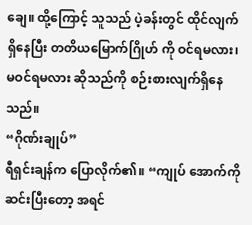ချေ။ ထို့ကြောင့် သူသည် ပဲ့ခန်းတွင် ထိုင်လျက်ရှိနေပြီး တတိယမြောက်ဂြိုဟ် ကို ဝင်ရမလား၊ မဝင်ရမလား ဆိုသည်ကို စဉ်းစားလျက်ရှိနေသည်။
“ဂိုဏ်းချုပ်”
ရီရှင်းချန်က ပြောလိုက်၏။ “ကျုပ် အောက်ကို ဆင်းပြီးတော့ အရင်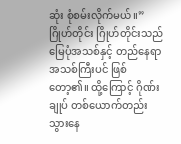ဆုံး စုံစမ်းလိုက်မယ်။”
ဂြိုဟ်တိုင်း ဂြိုဟ်တိုင်းသည် မြေပုံအသစ်နှင့် တည်နေရာအသစ်ကြီးပင် ဖြစ်တော့၏။ ထို့ကြောင့် ဂိုဏ်းချုပ် တစ်ယောက်တည်း သွားနေ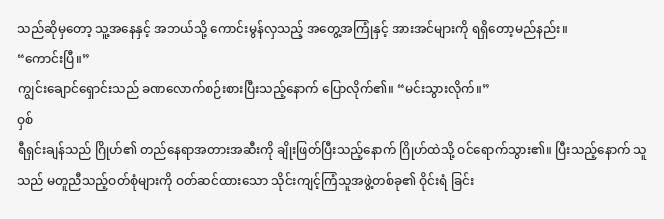သည်ဆိုမှတော့ သူ့အနေနှင့် အဘယ်သို့ ကောင်းမွန်လှသည့် အတွေ့အကြုံနှင့် အားအင်များကို ရရှိတော့မည်နည်း။
“ကောင်းပြီ။”
ကျွင်းချောင်ရှောင်းသည် ခဏလောက်စဉ်းစားပြီးသည့်နောက် ပြောလိုက်၏။ “မင်းသွားလိုက်။”
ဝှစ်
ရီရှင်းချန်သည် ဂြိုဟ်၏ တည်နေရာအတားအဆီးကို ချိုးဖြတ်ပြီးသည့်နောက် ဂြိုဟ်ထဲသို့ ဝင်ရောက်သွား၏။ ပြီးသည့်နောက် သူသည် မတူညီသည့်ဝတ်စုံများကို ဝတ်ဆင်ထားသော သိုင်းကျင့်ကြံသူအဖွဲ့တစ်ခု၏ ဝိုင်းရံ ခြင်း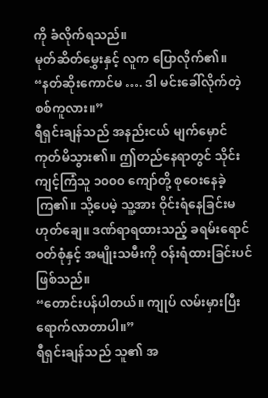ကို ခံလိုက်ရသည်။
မုတ်ဆိတ်မွှေးနှင့် လူက ပြောလိုက်၏။
“နတ်ဆိုးကောင်မ …. ဒါ မင်းခေါ်လိုက်တဲ့ စစ်ကူလား။”
ရီရှင်းချန်သည် အနည်းငယ် မျက်မှောင်ကုတ်မိသွား၏။ ဤတည်နေရာတွင် သိုင်းကျင့်ကြံသူ ၁၀၀၀ ကျော်တို့ စုဝေးနေခဲ့ကြ၏။ သို့ပေမဲ့ သူ့အား ဝိုင်းရံနေခြင်းမဟုတ်ချေ။ ဒဏ်ရာရထားသည့် ခရမ်းရောင်ဝတ်စုံနှင့် အမျိုးသမီးကို ဝန်းရံထားခြင်းပင် ဖြစ်သည်။
“တောင်းပန်ပါတယ်။ ကျုပ် လမ်းမှားပြီး ရောက်လာတာပါ။”
ရီရှင်းချန်သည် သူ၏ အ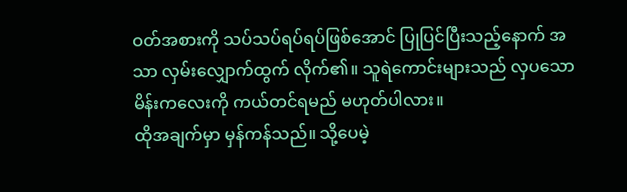ဝတ်အစားကို သပ်သပ်ရပ်ရပ်ဖြစ်အောင် ပြုပြင်ပြီးသည့်နောက် အသာ လှမ်းလျှောက်ထွက် လိုက်၏။ သူရဲကောင်းများသည် လှပသောမိန်းကလေးကို ကယ်တင်ရမည် မဟုတ်ပါလား။
ထိုအချက်မှာ မှန်ကန်သည်။ သို့ပေမဲ့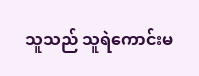သူသည် သူရဲကောင်းမ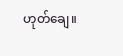ဟုတ်ချေ။